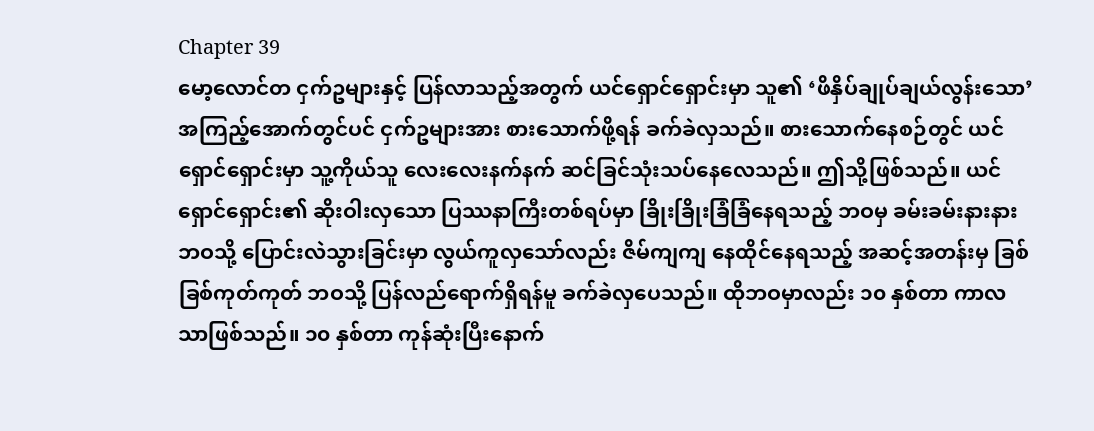Chapter 39
မော့လောင်တ ငှက်ဥများနှင့် ပြန်လာသည့်အတွက် ယင်ရှောင်ရှောင်းမှာ သူ၏ ‘ဖိနှိပ်ချုပ်ချယ်လွန်းသော’ အကြည့်အောက်တွင်ပင် ငှက်ဥများအား စားသောက်ဖို့ရန် ခက်ခဲလှသည်။ စားသောက်နေစဉ်တွင် ယင်ရှောင်ရှောင်းမှာ သူ့ကိုယ်သူ လေးလေးနက်နက် ဆင်ခြင်သုံးသပ်နေလေသည်။ ဤသို့ဖြစ်သည်။ ယင်ရှောင်ရှောင်း၏ ဆိုးဝါးလှသော ပြဿနာကြီးတစ်ရပ်မှာ ခြိုးခြိုးခြံခြံနေရသည့် ဘဝမှ ခမ်းခမ်းနားနား ဘဝသို့ ပြောင်းလဲသွားခြင်းမှာ လွယ်ကူလှသော်လည်း ဇိမ်ကျကျ နေထိုင်နေရသည့် အဆင့်အတန်းမှ ခြစ်ခြစ်ကုတ်ကုတ် ဘဝသို့ ပြန်လည်ရောက်ရှိရန်မူ ခက်ခဲလှပေသည်။ ထိုဘဝမှာလည်း ၁၀ နှစ်တာ ကာလသာဖြစ်သည်။ ၁၀ နှစ်တာ ကုန်ဆုံးပြီးနောက်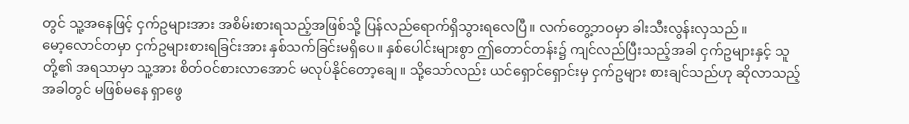တွင် သူ့အနေဖြင့် ငှက်ဥများအား အစိမ်းစားရသည့်အဖြစ်သို့ ပြန်လည်ရောက်ရှိသွားရလေပြီ။ လက်တွေ့ဘဝမှာ ခါးသီးလွန်းလှသည်။
မော့လောင်တမှာ ငှက်ဥများစားရခြင်းအား နှစ်သက်ခြင်းမရှိပေ။ နှစ်ပေါင်းများစွာ ဤတောင်တန်း၌ ကျင်လည်ပြီးသည့်အခါ ငှက်ဥများနှင့် သူတို့၏ အရသာမှာ သူ့အား စိတ်ဝင်စားလာအောင် မလုပ်နိုင်တော့ချေ။ သို့သော်လည်း ယင်ရှောင်ရှောင်းမှ ငှက်ဥများ စားချင်သည်ဟု ဆိုလာသည့်အခါတွင် မဖြစ်မနေ ရှာဖွေ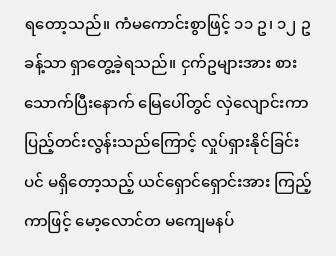ရတော့သည်။ ကံမကောင်းစွာဖြင့် ၁၁ ဥ၊ ၁၂ ဥ ခန့်သာ ရှာတွေ့ခဲ့ရသည်။ ငှက်ဥများအား စားသောက်ပြီးနောက် မြေပေါ်တွင် လှဲလျောင်းကာ ပြည့်တင်းလွန်းသည်ကြောင့် လှုပ်ရှားနိုင်ခြင်းပင် မရှိတော့သည့် ယင်ရှောင်ရှောင်းအား ကြည့်ကာဖြင့် မော့လောင်တ မကျေမနပ်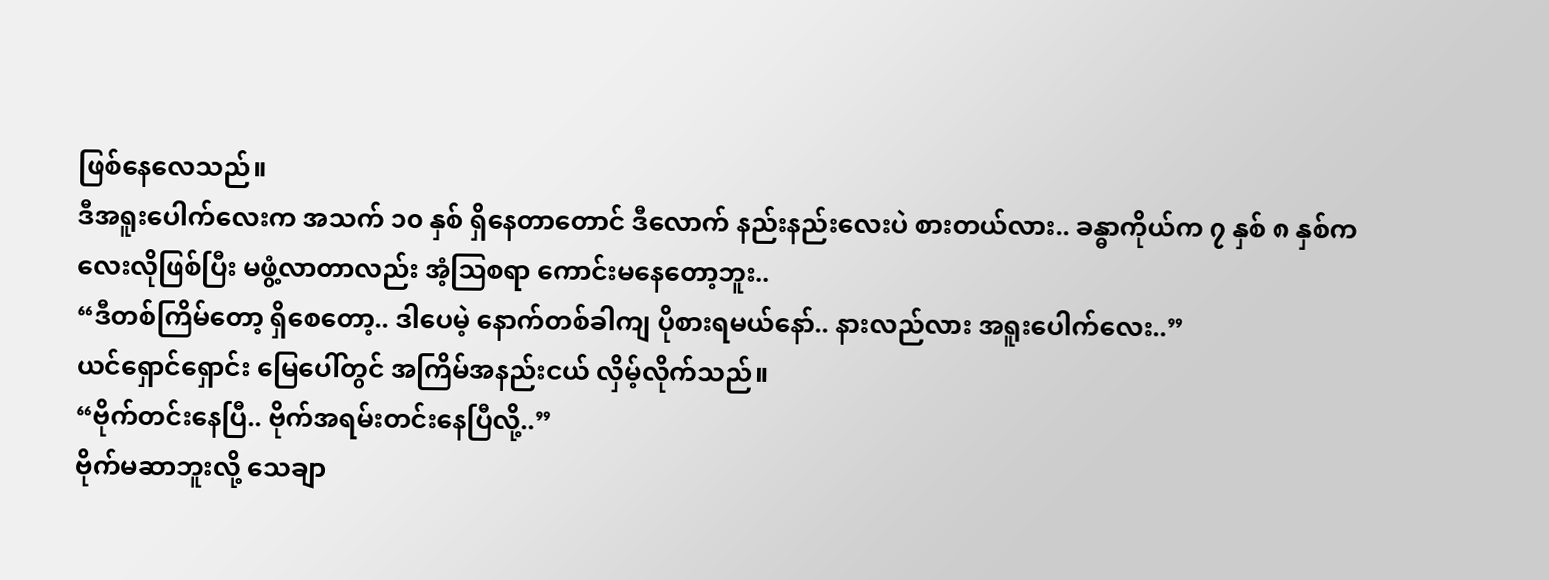ဖြစ်နေလေသည်။
ဒီအရူးပေါက်လေးက အသက် ၁၀ နှစ် ရှိနေတာတောင် ဒီလောက် နည်းနည်းလေးပဲ စားတယ်လား.. ခန္ဓာကိုယ်က ၇ နှစ် ၈ နှစ်ကလေးလိုဖြစ်ပြီး မဖွံ့လာတာလည်း အံ့ဩစရာ ကောင်းမနေတော့ဘူး..
“ဒီတစ်ကြိမ်တော့ ရှိစေတော့.. ဒါပေမဲ့ နောက်တစ်ခါကျ ပိုစားရမယ်နော်.. နားလည်လား အရူးပေါက်လေး..”
ယင်ရှောင်ရှောင်း မြေပေါ်တွင် အကြိမ်အနည်းငယ် လှိမ့်လိုက်သည်။
“ဗိုက်တင်းနေပြီ.. ဗိုက်အရမ်းတင်းနေပြီလို့..”
ဗိုက်မဆာဘူးလို့ သေချာ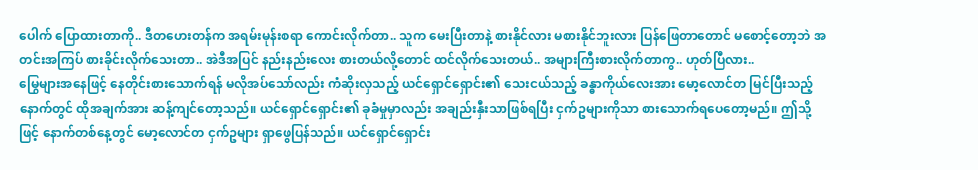ပေါက် ပြောထားတာကို.. ဒီတဟေးတန်က အရမ်းမုန်းစရာ ကောင်းလိုက်တာ.. သူက မေးပြီးတာနဲ့ စားနိုင်လား မစားနိုင်ဘူးလား ပြန်ဖြေတာတောင် မစောင့်တော့ဘဲ အတင်းအကြပ် စားခိုင်းလိုက်သေးတာ.. အဲဒီအပြင် နည်းနည်းလေး စားတယ်လို့တောင် ထင်လိုက်သေးတယ်.. အများကြီးစားလိုက်တာကွ.. ဟုတ်ပြီလား..
မြွေများအနေဖြင့် နေတိုင်းစားသောက်ရန် မလိုအပ်သော်လည်း ကံဆိုးလှသည့် ယင်ရှောင်ရှောင်း၏ သေးငယ်သည့် ခန္ဓာကိုယ်လေးအား မော့လောင်တ မြင်ပြီးသည့်နောက်တွင် ထိုအချက်အား ဆန့်ကျင်တော့သည်။ ယင်ရှောင်ရှောင်း၏ ခုခံမှုမှာလည်း အချည်းနှီးသာဖြစ်ရပြီး ငှက်ဥများကိုသာ စားသောက်ရပေတော့မည်။ ဤသို့ဖြင့် နောက်တစ်နေ့တွင် မော့လောင်တ ငှက်ဥများ ရှာဖွေပြန်သည်။ ယင်ရှောင်ရှောင်း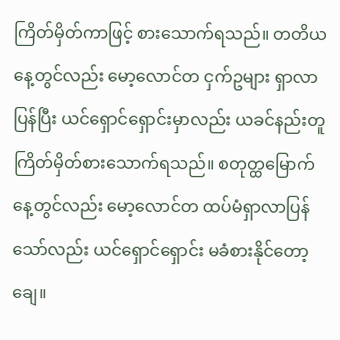ကြိတ်မှိတ်ကာဖြင့် စားသောက်ရသည်။ တတိယနေ့တွင်လည်း မော့လောင်တ ငှက်ဥများ ရှာလာပြန်ပြီး ယင်ရှောင်ရှောင်းမှာလည်း ယခင်နည်းတူ ကြိတ်မှိတ်စားသောက်ရသည်။ စတုတ္ထမြောက်နေ့တွင်လည်း မော့လောင်တ ထပ်မံရှာလာပြန်သော်လည်း ယင်ရှောင်ရှောင်း မခံစားနိုင်တော့ချေ။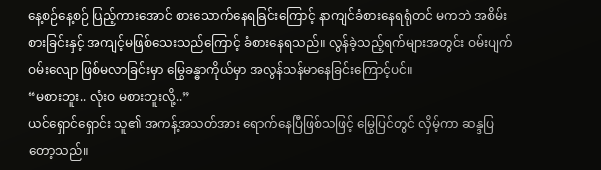နေ့စဉ်နေ့စဉ် ပြည့်ကားအောင် စားသောက်နေရခြင်းကြောင့် နာကျင်ခံစားနေရရုံတင် မကဘဲ အစိမ်းစားခြင်းနှင့် အကျင့်မဖြစ်သေးသည်ကြောင့် ခံစားနေရသည်။ လွန်ခဲ့သည့်ရက်များအတွင်း ဝမ်းပျက်ဝမ်းလျော ဖြစ်မလာခြင်းမှာ မြွေခန္ဓာကိုယ်မှာ အလွန်သန်မာနေခြင်းကြောင့်ပင်။
“မစားဘူး.. လုံးဝ မစားဘူးလို့..”
ယင်ရှောင်ရှောင်း သူ၏ အကန့်အသတ်အား ရောက်နေပြီဖြစ်သဖြင့် မြွေပြင်တွင် လှိမ့်ကာ ဆန္ဒပြတော့သည်။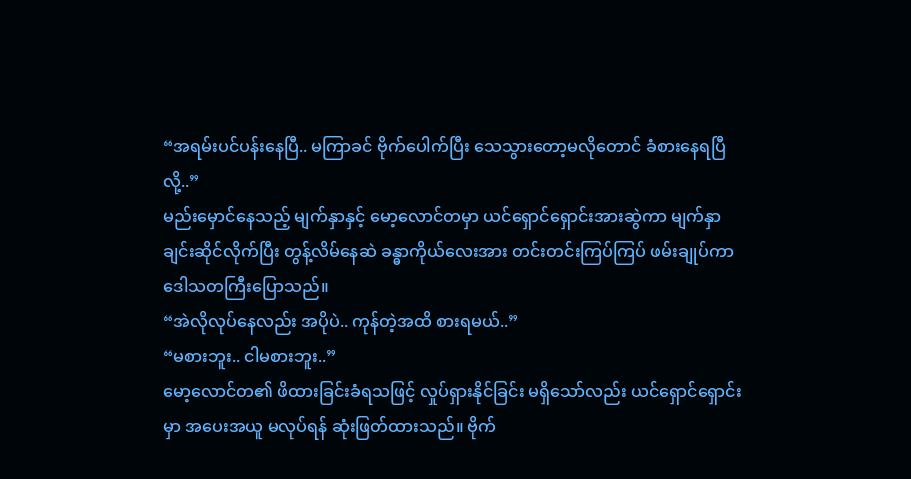“အရမ်းပင်ပန်းနေပြီ.. မကြာခင် ဗိုက်ပေါက်ပြီး သေသွားတော့မလိုတောင် ခံစားနေရပြီလို့..”
မည်းမှောင်နေသည့် မျက်နှာနှင့် မော့လောင်တမှာ ယင်ရှောင်ရှောင်းအားဆွဲကာ မျက်နှာချင်းဆိုင်လိုက်ပြီး တွန့်လိမ်နေဆဲ ခန္ဓာကိုယ်လေးအား တင်းတင်းကြပ်ကြပ် ဖမ်းချုပ်ကာ ဒေါသတကြီးပြောသည်။
“အဲလိုလုပ်နေလည်း အပိုပဲ.. ကုန်တဲ့အထိ စားရမယ်..”
“မစားဘူး.. ငါမစားဘူး..”
မော့လောင်တ၏ ဖိထားခြင်းခံရသဖြင့် လှုပ်ရှားနိုင်ခြင်း မရှိသော်လည်း ယင်ရှောင်ရှောင်းမှာ အပေးအယူ မလုပ်ရန် ဆုံးဖြတ်ထားသည်။ ဗိုက်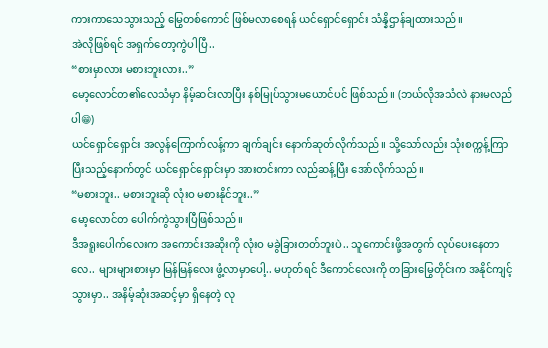ကားကာသေသွားသည့် မြွေတစ်ကောင် ဖြစ်မလာစေရန် ယင်ရှောင်ရှောင်း သံန္နိဌာန်ချထားသည်။
အဲလိုဖြစ်ရင် အရှက်တော့ကွဲပါပြီ..
“စားမှာလား မစားဘူးလား..”
မော့လောင်တ၏လေသံမှာ နိမ့်ဆင်းလာပြီး နစ်မြုပ်သွားမယောင်ပင် ဖြစ်သည်။ (ဘယ်လိုအသံလဲ နားမလည်ပါ😁)
ယင်ရှောင်ရှောင်း အလွန်ကြောက်လန့်ကာ ချက်ချင်း နောက်ဆုတ်လိုက်သည်။ သို့သော်လည်း သုံးစက္ကန့်ကြာပြီးသည့်နောက်တွင် ယင်ရှောင်ရှောင်းမှာ အားတင်းကာ လည်ဆန့်ပြီး အော်လိုက်သည်။
“မစားဘူး.. မစားဘူးဆို လုံးဝ မစားနိုင်ဘူး..”
မော့လောင်တ ပေါက်ကွဲသွားပြီဖြစ်သည်။
ဒီအရူးပေါက်လေးက အကောင်းအဆိုးကို လုံးဝ မခွဲခြားတတ်ဘူးပဲ.. သူကောင်းဖို့အတွက် လုပ်ပေးနေတာလေ.. များများစားမှာ မြန်မြန်လေး ဖွံ့လာမှာပေါ့.. မဟုတ်ရင် ဒီကောင်လေးကို တခြားမြွေတိုင်းက အနိုင်ကျင့်သွားမှာ.. အနိမ့်ဆုံးအဆင့်မှာ ရှိနေတဲ့ လု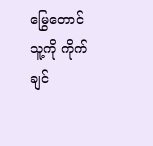မြွေတောင် သူ့ကို ကိုက်ချင်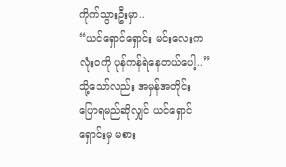ကိုက်သွားဦးမှာ..
“ယင်ရှောင်ရှောင်း မင်းလေးက လုံးဝကို ပုန်ကန်ရဲနေတယ်ပေါ့..”
သို့သော်လည်း အမှန်အတိုင်း ပြောရမည်ဆိုလျှင် ယင်ရှောင်ရှောင်းမှ မစား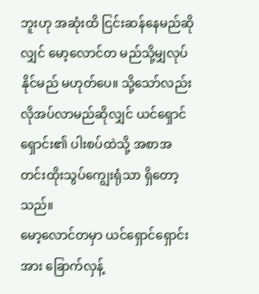ဘူးဟု အဆုံးထိ ငြင်းဆန်နေမည်ဆိုလျှင် မော့လောင်တ မည်သို့မျှလုပ်နိုင်မည် မဟုတ်ပေ။ သို့သော်လည်း လိုအပ်လာမည်ဆိုလျှင် ယင်ရှောင်ရှောင်း၏ ပါးစပ်ထဲသို့ အစာအတင်းထိုးသွပ်ကျွေးရုံသာ ရှိတော့သည်။
မော့လောင်တမှာ ယင်ရှောင်ရှောင်းအား ခြောက်လှန့်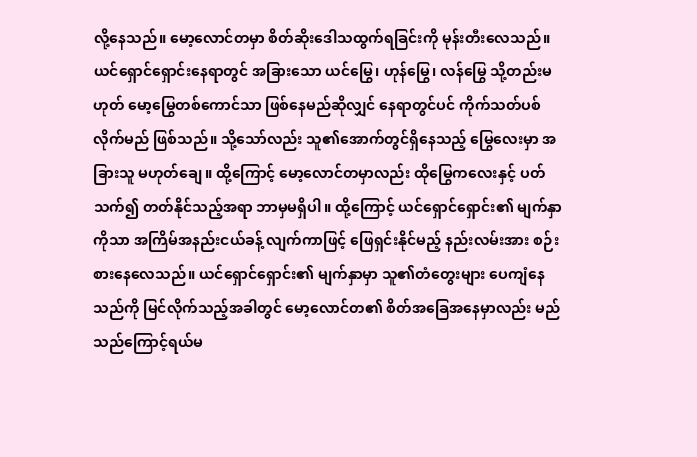လို့နေသည်။ မော့လောင်တမှာ စိတ်ဆိုးဒေါသထွက်ရခြင်းကို မုန်းတီးလေသည်။ ယင်ရှောင်ရှောင်းနေရာတွင် အခြားသော ယင်မြွေ၊ ဟုန်မြွေ၊ လန်မြွေ သို့တည်းမဟုတ် မော့မြွေတစ်ကောင်သာ ဖြစ်နေမည်ဆိုလျှင် နေရာတွင်ပင် ကိုက်သတ်ပစ်လိုက်မည် ဖြစ်သည်။ သို့သော်လည်း သူ၏အောက်တွင်ရှိနေသည့် မြွေလေးမှာ အခြားသူ မဟုတ်ချေ။ ထို့ကြောင့် မော့လောင်တမှာလည်း ထိုမြွေကလေးနှင့် ပတ်သက်၍ တတ်နိုင်သည့်အရာ ဘာမှမရှိပါ။ ထို့ကြောင့် ယင်ရှောင်ရှောင်း၏ မျက်နှာကိုသာ အကြိမ်အနည်းငယ်ခန့် လျက်ကာဖြင့် ဖြေရှင်းနိုင်မည့် နည်းလမ်းအား စဉ်းစားနေလေသည်။ ယင်ရှောင်ရှောင်း၏ မျက်နှာမှာ သူ၏တံတွေးများ ပေကျံနေသည်ကို မြင်လိုက်သည့်အခါတွင် မော့လောင်တ၏ စိတ်အခြေအနေမှာလည်း မည်သည်ကြောင့်ရယ်မ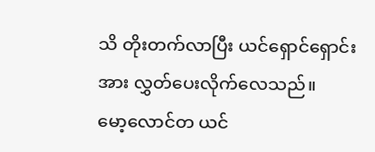သိ တိုးတက်လာပြီး ယင်ရှောင်ရှောင်းအား လွှတ်ပေးလိုက်လေသည်။
မော့လောင်တ ယင်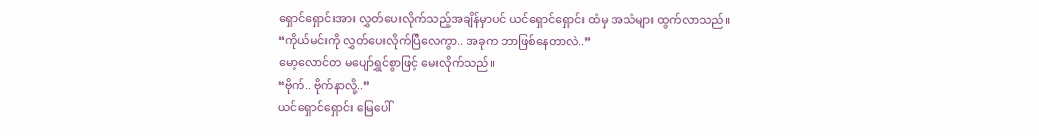ရှောင်ရှောင်းအား လွှတ်ပေးလိုက်သည့်အချိန်မှာပင် ယင်ရှောင်ရှောင်း ထံမှ အသံများ ထွက်လာသည်။
“ကိုယ်မင်းကို လွှတ်ပေးလိုက်ပြီလေကွာ.. အခုက ဘာဖြစ်နေတာလဲ..”
မော့လောင်တ မပျော်ရွှင်စွာဖြင့် မေးလိုက်သည်။
“ဗိုက်.. ဗိုက်နာလို့..”
ယင်ရှောင်ရှောင်း မြေပေါ်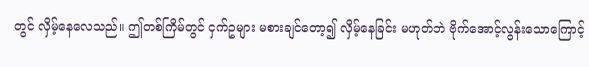တွင် လှိမ့်နေလေသည်။ ဤတစ်ကြိမ်တွင် ငှက်ဥများ မစားချင်တော့၍ လှိမ့်နေခြင်း မဟုတ်ဘဲ ဗိုက်အောင့်လွန်းသောကြောင့်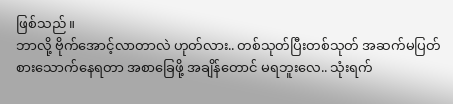ဖြစ်သည်။
ဘာလို့ ဗိုက်အောင့်လာတာလဲ ဟုတ်လား.. တစ်သုတ်ပြီးတစ်သုတ် အဆက်မပြတ် စားသောက်နေရတာ အစာခြေဖို့ အချိန်တောင် မရဘူးလေ.. သုံးရက်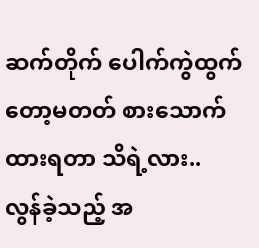ဆက်တိုက် ပေါက်ကွဲထွက်တော့မတတ် စားသောက်ထားရတာ သိရဲ့လား..
လွန်ခဲ့သည့် အ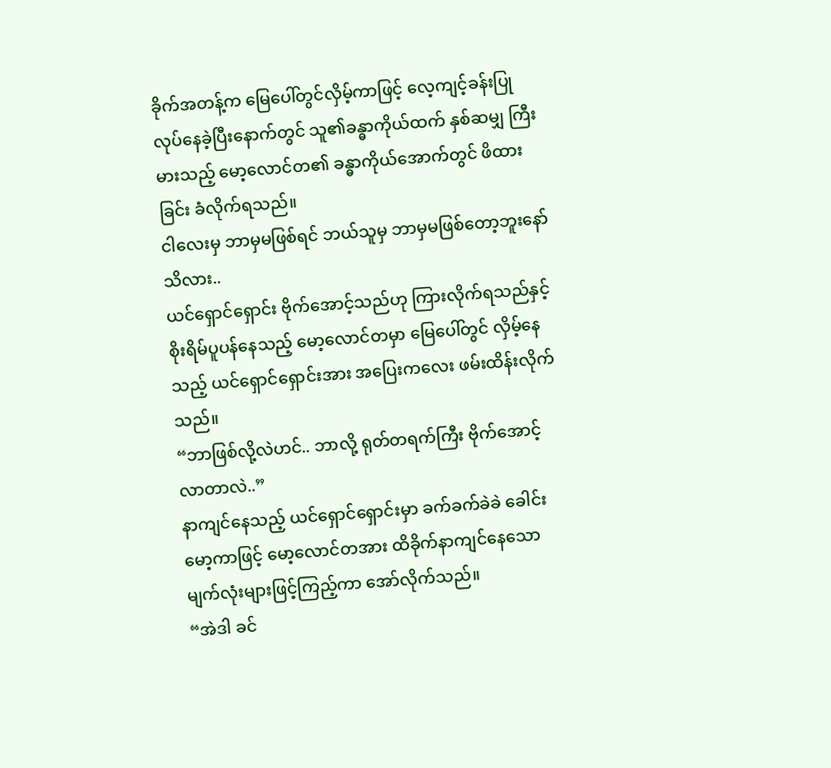ခိုက်အတန့်က မြေပေါ်တွင်လှိမ့်ကာဖြင့် လေ့ကျင့်ခန်းပြုလုပ်နေခဲ့ပြီးနောက်တွင် သူ၏ခန္ဓာကိုယ်ထက် နှစ်ဆမျှ ကြီးမားသည့် မော့လောင်တ၏ ခန္ဓာကိုယ်အောက်တွင် ဖိထားခြင်း ခံလိုက်ရသည်။
ငါလေးမှ ဘာမှမဖြစ်ရင် ဘယ်သူမှ ဘာမှမဖြစ်တော့ဘူးနော် သိလား..
ယင်ရှောင်ရှောင်း ဗိုက်အောင့်သည်ဟု ကြားလိုက်ရသည်နှင့် စိုးရိမ်ပူပန်နေသည့် မော့လောင်တမှာ မြေပေါ်တွင် လှိမ့်နေသည့် ယင်ရှောင်ရှောင်းအား အပြေးကလေး ဖမ်းထိန်းလိုက်သည်။
“ဘာဖြစ်လို့လဲဟင်.. ဘာလို့ ရုတ်တရက်ကြီး ဗိုက်အောင့်လာတာလဲ..”
နာကျင်နေသည့် ယင်ရှောင်ရှောင်းမှာ ခက်ခက်ခဲခဲ ခေါင်းမော့ကာဖြင့် မော့လောင်တအား ထိခိုက်နာကျင်နေသော မျက်လုံးများဖြင့်ကြည့်ကာ အော်လိုက်သည်။
“အဲဒါ ခင်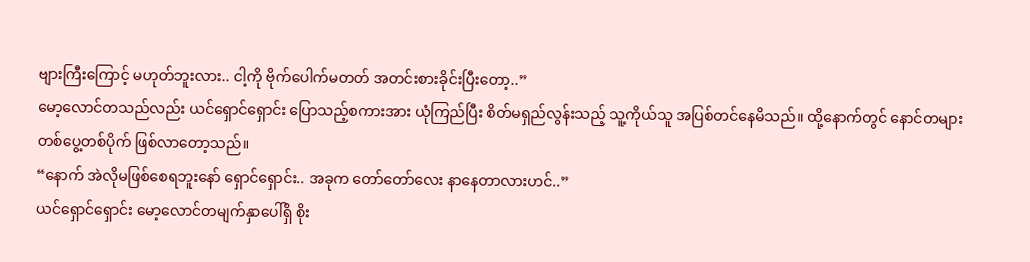ဗျားကြီးကြောင့် မဟုတ်ဘူးလား.. ငါ့ကို ဗိုက်ပေါက်မတတ် အတင်းစားခိုင်းပြီးတော့..”
မော့လောင်တသည်လည်း ယင်ရှောင်ရှောင်း ပြောသည့်စကားအား ယုံကြည်ပြီး စိတ်မရှည်လွန်းသည့် သူ့ကိုယ်သူ အပြစ်တင်နေမိသည်။ ထို့နောက်တွင် နောင်တများ တစ်ပွေ့တစ်ပိုက် ဖြစ်လာတော့သည်။
“နောက် အဲလိုမဖြစ်စေရဘူးနော် ရှောင်ရှောင်း.. အခုက တော်တော်လေး နာနေတာလားဟင်..”
ယင်ရှောင်ရှောင်း မော့လောင်တမျက်နှာပေါ်ရှိ စိုး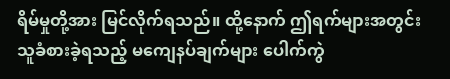ရိမ်မှုတို့အား မြင်လိုက်ရသည်။ ထို့နောက် ဤရက်များအတွင်း သူခံစားခဲ့ရသည့် မကျေနပ်ချက်များ ပေါက်ကွဲ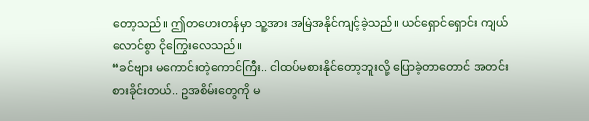တော့သည်။ ဤတဟေးတန်မှာ သူ့အား အမြဲအနိုင်ကျင့်ခဲ့သည်။ ယင်ရှောင်ရှောင်း ကျယ်လောင်စွာ ငိုကြွေးလေသည်။
“ခင်ဗျား မကောင်းတဲ့ကောင်ကြီး.. ငါထပ်မစားနိုင်တော့ဘူးလို့ ပြောခဲ့တာတောင် အတင်းစားခိုင်းတယ်.. ဥအစိမ်းတွေကို မ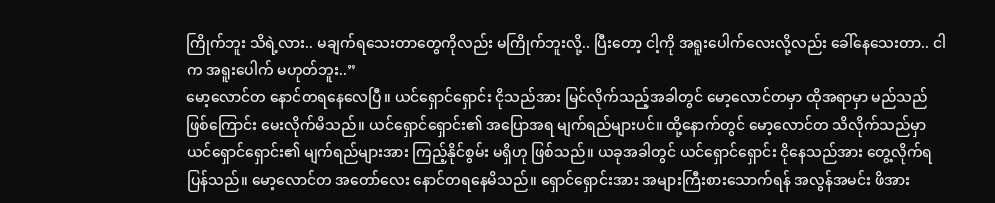ကြိုက်ဘူး သိရဲ့လား.. မချက်ရသေးတာတွေကိုလည်း မကြိုက်ဘူးလို့.. ပြီးတော့ ငါ့ကို အရူးပေါက်လေးလို့လည်း ခေါ်နေသေးတာ.. ငါက အရူးပေါက် မဟုတ်ဘူး..”
မော့လောင်တ နောင်တရနေလေပြီ။ ယင်ရှောင်ရှောင်း ငိုသည်အား မြင်လိုက်သည့်အခါတွင် မော့လောင်တမှာ ထိုအရာမှာ မည်သည်ဖြစ်ကြောင်း မေးလိုက်မိသည်။ ယင်ရှောင်ရှောင်း၏ အပြောအရ မျက်ရည်များပင်။ ထို့နောက်တွင် မော့လောင်တ သိလိုက်သည်မှာ ယင်ရှောင်ရှောင်း၏ မျက်ရည်များအား ကြည့်နိုင်စွမ်း မရှိဟု ဖြစ်သည်။ ယခုအခါတွင် ယင်ရှောင်ရှောင်း ငိုနေသည်အား တွေ့လိုက်ရပြန်သည်။ မော့လောင်တ အတော်လေး နောင်တရနေမိသည်။ ရှောင်ရှောင်းအား အများကြီးစားသောက်ရန် အလွန်အမင်း ဖိအား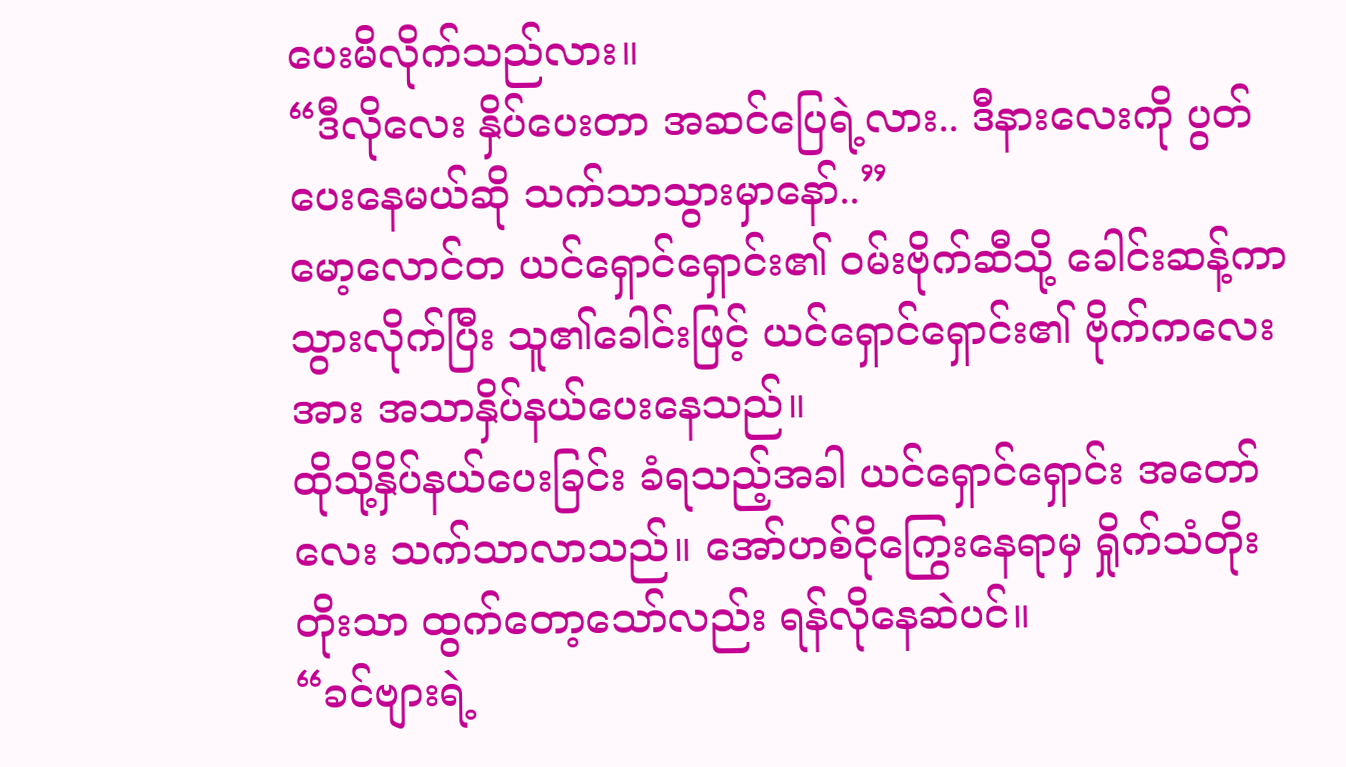ပေးမိလိုက်သည်လား။
“ဒီလိုလေး နှိပ်ပေးတာ အဆင်ပြေရဲ့လား.. ဒီနားလေးကို ပွတ်ပေးနေမယ်ဆို သက်သာသွားမှာနော်..”
မော့လောင်တ ယင်ရှောင်ရှောင်း၏ ဝမ်းဗိုက်ဆီသို့ ခေါင်းဆန့်ကာသွားလိုက်ပြီး သူ၏ခေါင်းဖြင့် ယင်ရှောင်ရှောင်း၏ ဗိုက်ကလေးအား အသာနှိပ်နယ်ပေးနေသည်။
ထိုသို့နှိပ်နယ်ပေးခြင်း ခံရသည့်အခါ ယင်ရှောင်ရှောင်း အတော်လေး သက်သာလာသည်။ အော်ဟစ်ငိုကြွေးနေရာမှ ရှိုက်သံတိုးတိုးသာ ထွက်တော့သော်လည်း ရန်လိုနေဆဲပင်။
“ခင်ဗျားရဲ့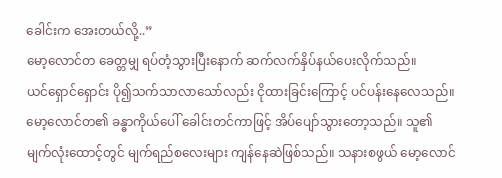ခေါင်းက အေးတယ်လို့..”
မော့လောင်တ ခေတ္တမျှ ရပ်တံ့သွားပြီးနောက် ဆက်လက်နှိပ်နယ်ပေးလိုက်သည်။
ယင်ရှောင်ရှောင်း ပို၍သက်သာလာသော်လည်း ငိုထားခြင်းကြောင့် ပင်ပန်းနေလေသည်။ မော့လောင်တ၏ ခန္ဓာကိုယ်ပေါ် ခေါင်းတင်ကာဖြင့် အိပ်ပျော်သွားတော့သည်။ သူ၏ မျက်လုံးထောင့်တွင် မျက်ရည်စလေးများ ကျန်နေဆဲဖြစ်သည်။ သနားစဖွယ် မော့လောင်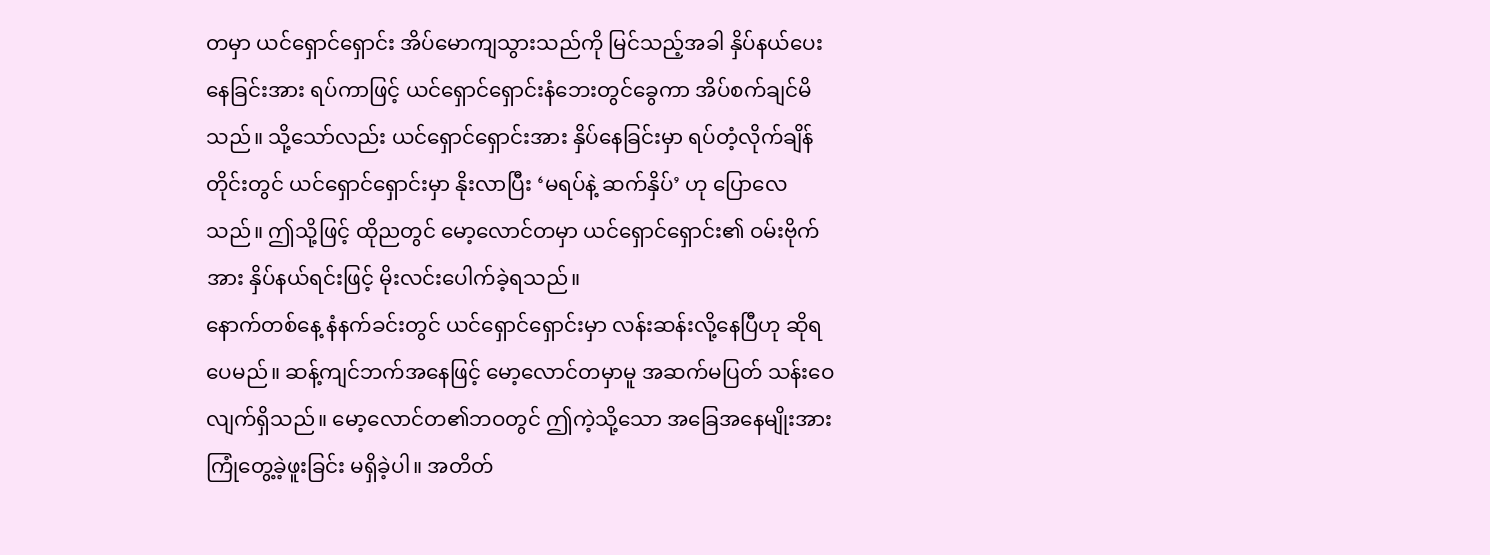တမှာ ယင်ရှောင်ရှောင်း အိပ်မောကျသွားသည်ကို မြင်သည့်အခါ နှိပ်နယ်ပေးနေခြင်းအား ရပ်ကာဖြင့် ယင်ရှောင်ရှောင်းနံဘေးတွင်ခွေကာ အိပ်စက်ချင်မိသည်။ သို့သော်လည်း ယင်ရှောင်ရှောင်းအား နှိပ်နေခြင်းမှာ ရပ်တံ့လိုက်ချိန်တိုင်းတွင် ယင်ရှောင်ရှောင်းမှာ နိုးလာပြီး ‘မရပ်နဲ့ ဆက်နှိပ်’ ဟု ပြောလေသည်။ ဤသို့ဖြင့် ထိုညတွင် မော့လောင်တမှာ ယင်ရှောင်ရှောင်း၏ ဝမ်းဗိုက်အား နှိပ်နယ်ရင်းဖြင့် မိုးလင်းပေါက်ခဲ့ရသည်။
နောက်တစ်နေ့ နံနက်ခင်းတွင် ယင်ရှောင်ရှောင်းမှာ လန်းဆန်းလို့နေပြီဟု ဆိုရပေမည်။ ဆန့်ကျင်ဘက်အနေဖြင့် မော့လောင်တမှာမူ အဆက်မပြတ် သန်းဝေလျက်ရှိသည်။ မော့လောင်တ၏ဘဝတွင် ဤကဲ့သို့သော အခြေအနေမျိုးအား ကြုံတွေ့ခဲ့ဖူးခြင်း မရှိခဲ့ပါ။ အတိတ်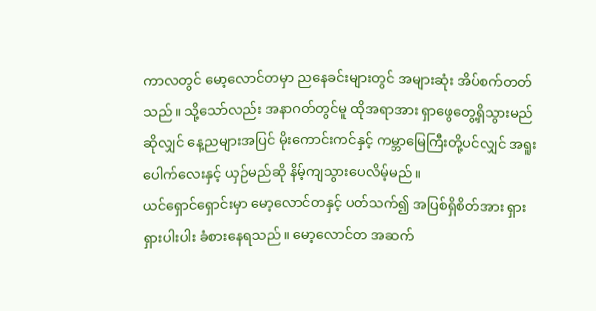ကာလတွင် မော့လောင်တမှာ ညနေခင်းများတွင် အများဆုံး အိပ်စက်တတ်သည်။ သို့သော်လည်း အနာဂတ်တွင်မူ ထိုအရာအား ရှာဖွေတွေ့ရှိသွားမည်ဆိုလျှင် နေ့ညများအပြင် မိုးကောင်းကင်နှင့် ကမ္ဘာမြေကြီးတို့ပင်လျှင် အရူးပေါက်လေးနှင့် ယှဉ်မည်ဆို နိမ့်ကျသွားပေလိမ့်မည်။
ယင်ရှောင်ရှောင်းမှာ မော့လောင်တနှင့် ပတ်သက်၍ အပြစ်ရှိစိတ်အား ရှားရှားပါးပါး ခံစားနေရသည်။ မော့လောင်တ အဆက်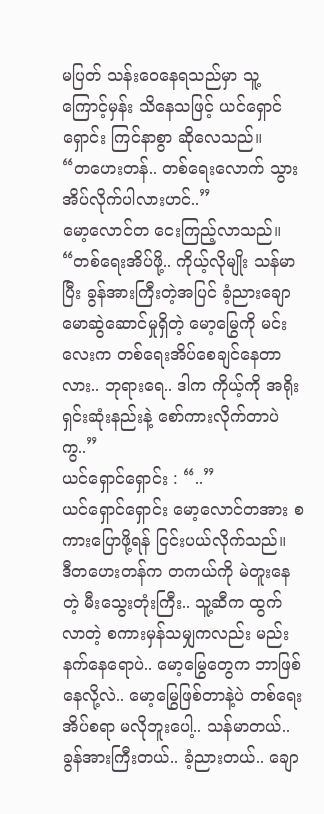မပြတ် သန်းဝေနေရသည်မှာ သူ့ကြောင့်မှန်း သိနေသဖြင့် ယင်ရှောင်ရှောင်း ကြင်နာစွာ ဆိုလေသည်။
“တဟေးတန်.. တစ်ရေးလောက် သွားအိပ်လိုက်ပါလားဟင်..”
မော့လောင်တ ငေးကြည့်လာသည်။
“တစ်ရေးအိပ်ဖို့.. ကိုယ့်လိုမျိုး သန်မာပြီး ခွန်အားကြီးတဲ့အပြင် ခံ့ညားချောမောဆွဲဆောင်မှုရှိတဲ့ မော့မြွေကို မင်းလေးက တစ်ရေးအိပ်စေချင်နေတာလား.. ဘုရားရေ.. ဒါက ကိုယ့်ကို အရိုးရှင်းဆုံးနည်းနဲ့ စော်ကားလိုက်တာပဲကွ..”
ယင်ရှောင်ရှောင်း : “..”
ယင်ရှောင်ရှောင်း မော့လောင်တအား စကားပြောဖို့ရန် ငြင်းပယ်လိုက်သည်။
ဒီတဟေးတန်က တကယ်ကို မဲတူးနေတဲ့ မီးသွေးတုံးကြီး.. သူ့ဆီက ထွက်လာတဲ့ စကားမှန်သမျှကလည်း မည်းနက်နေရောပဲ.. မော့မြွေတွေက ဘာဖြစ်နေလို့လဲ.. မော့မြွေဖြစ်တာနဲ့ပဲ တစ်ရေးအိပ်စရာ မလိုဘူးပေါ့.. သန်မာတယ်.. ခွန်အားကြီးတယ်.. ခံ့ညားတယ်.. ချော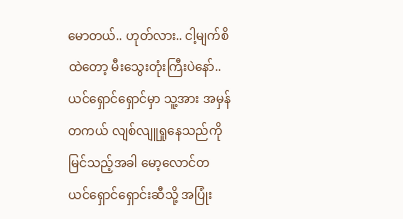မောတယ်.. ဟုတ်လား.. ငါ့မျက်စိထဲတော့ မီးသွေးတုံးကြီးပဲနော်..
ယင်ရှောင်ရှောင်မှာ သူ့အား အမှန်တကယ် လျစ်လျူရှုနေသည်ကို မြင်သည့်အခါ မော့လောင်တ ယင်ရှောင်ရှောင်းဆီသို့ အပြုံး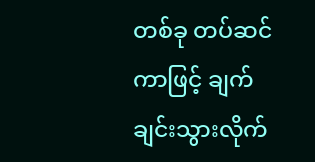တစ်ခု တပ်ဆင်ကာဖြင့် ချက်ချင်းသွားလိုက်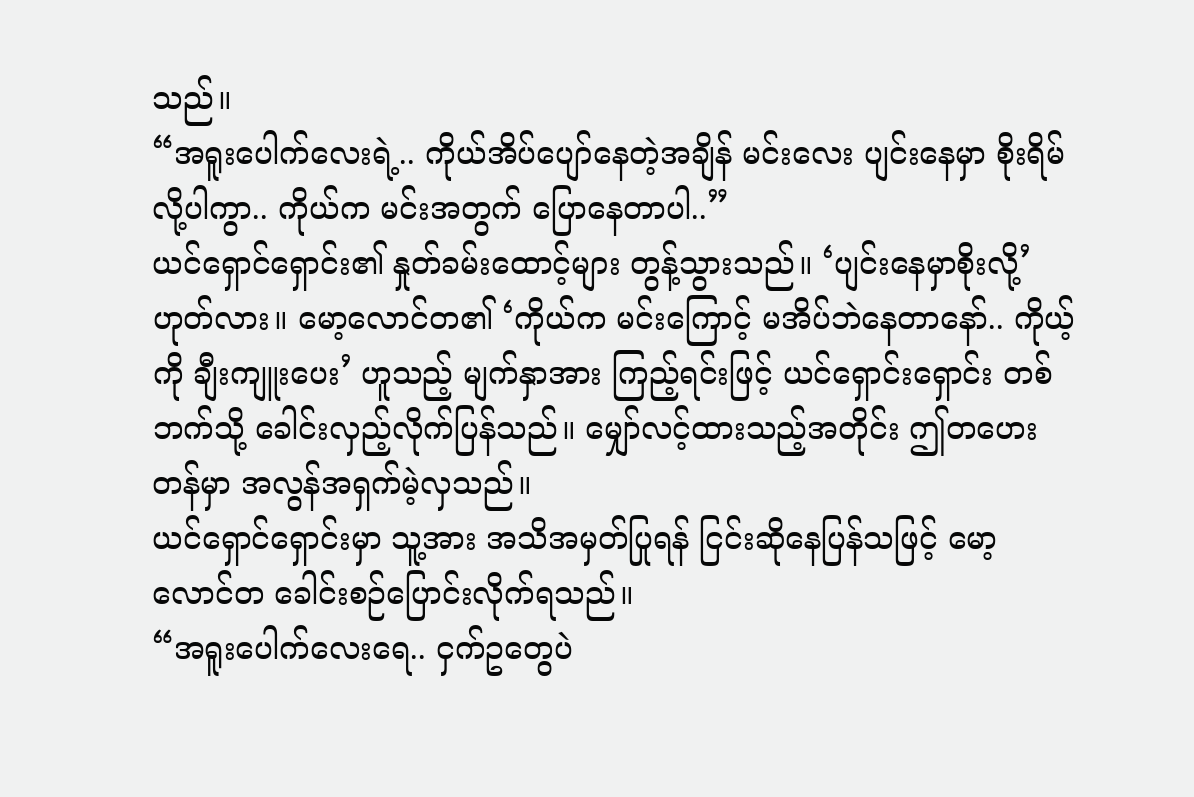သည်။
“အရူးပေါက်လေးရဲ့.. ကိုယ်အိပ်ပျော်နေတဲ့အချိန် မင်းလေး ပျင်းနေမှာ စိုးရိမ်လို့ပါကွာ.. ကိုယ်က မင်းအတွက် ပြောနေတာပါ..”
ယင်ရှောင်ရှောင်း၏ နှုတ်ခမ်းထောင့်များ တွန့်သွားသည်။ ‘ပျင်းနေမှာစိုးလို့’ ဟုတ်လား။ မော့လောင်တ၏ ‘ကိုယ်က မင်းကြောင့် မအိပ်ဘဲနေတာနော်.. ကိုယ့်ကို ချီးကျူးပေး’ ဟူသည့် မျက်နှာအား ကြည့်ရင်းဖြင့် ယင်ရှောင်းရှောင်း တစ်ဘက်သို့ ခေါင်းလှည့်လိုက်ပြန်သည်။ မျှော်လင့်ထားသည့်အတိုင်း ဤတဟေးတန်မှာ အလွန်အရှက်မဲ့လှသည်။
ယင်ရှောင်ရှောင်းမှာ သူ့အား အသိအမှတ်ပြုရန် ငြင်းဆိုနေပြန်သဖြင့် မော့လောင်တ ခေါင်းစဉ်ပြောင်းလိုက်ရသည်။
“အရူးပေါက်လေးရေ.. ငှက်ဥတွေပဲ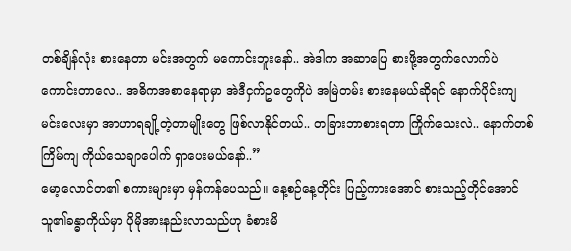တစ်ချိန်လုံး စားနေတာ မင်းအတွက် မကောင်းဘူးနော်.. အဲဒါက အဆာပြေ စားဖို့အတွက်လောက်ပဲ ကောင်းတာလေ.. အဓိကအစာနေရာမှာ အဲဒီငှက်ဥတွေကိုပဲ အမြဲတမ်း စားနေမယ်ဆိုရင် နောက်ပိုင်းကျ မင်းလေးမှာ အာဟာရချို့တဲ့တာမျိုးတွေ ဖြစ်လာနိုင်တယ်.. တခြားဘာစားရတာ ကြိုက်သေးလဲ.. နောက်တစ်ကြိမ်ကျ ကိုယ်သေချာပေါက် ရှာပေးမယ်နော်..”
မော့လောင်တ၏ စကားများမှာ မှန်ကန်ပေသည်။ နေ့စဉ်နေ့တိုင်း ပြည့်ကားအောင် စားသည့်တိုင်အောင် သူ၏ခန္ဓာကိုယ်မှာ ပိုမိုအားနည်းလာသည်ဟု ခံစားမိ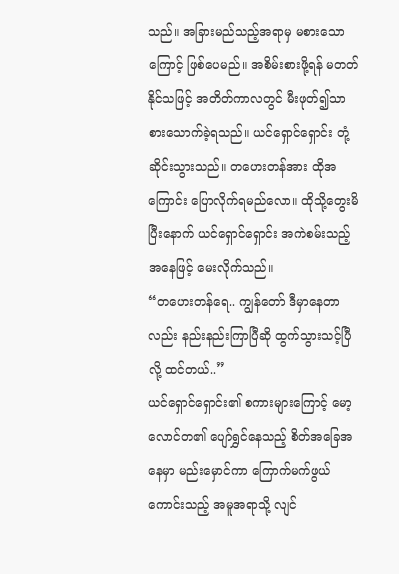သည်။ အခြားမည်သည့်အရာမှ မစားသောကြောင့် ဖြစ်ပေမည်။ အစိမ်းစားဖို့ရန် မတတ်နိုင်သဖြင့် အတိတ်ကာလတွင် မီးဖုတ်၍သာ စားသောက်ခဲ့ရသည်။ ယင်ရှောင်ရှောင်း တုံ့ဆိုင်းသွားသည်။ တဟေးတန်အား ထိုအကြောင်း ပြောလိုက်ရမည်လော။ ထိုသို့တွေးမိပြီးနောက် ယင်ရှောင်ရှောင်း အကဲစမ်းသည့်အနေဖြင့် မေးလိုက်သည်။
“တဟေးတန်ရေ.. ကျွန်တော် ဒီမှာနေတာလည်း နည်းနည်းကြာပြီဆို ထွက်သွားသင့်ပြီလို့ ထင်တယ်..”
ယင်ရှောင်ရှောင်း၏ စကားများကြောင့် မော့လောင်တ၏ ပျော်ရွှင်နေသည့် စိတ်အခြေအနေမှာ မည်းမှောင်ကာ ကြောက်မက်ဖွယ်ကောင်းသည့် အမူအရာသို့ လျင်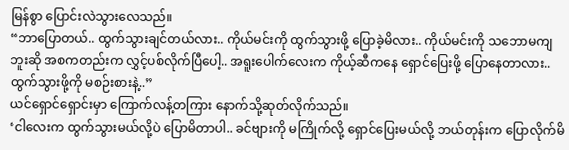မြန်စွာ ပြောင်းလဲသွားလေသည်။
“ဘာပြောတယ်.. ထွက်သွားချင်တယ်လား.. ကိုယ်မင်းကို ထွက်သွားဖို့ ပြောခဲ့မိလား.. ကိုယ်မင်းကို သဘောမကျဘူးဆို အစကတည်းက လွှင့်ပစ်လိုက်ပြီပေါ့.. အရူးပေါက်လေးက ကိုယ့်ဆီကနေ ရှောင်ပြေးဖို့ ပြောနေတာလား.. ထွက်သွားဖို့ကို မစဉ်းစားနဲ့..”
ယင်ရှောင်ရှောင်းမှာ ကြောက်လန့်တကြား နောက်သို့ဆုတ်လိုက်သည်။
‘ငါလေးက ထွက်သွားမယ်လို့ပဲ ပြောမိတာပါ.. ခင်ဗျားကို မကြိုက်လို့ ရှောင်ပြေးမယ်လို့ ဘယ်တုန်းက ပြောလိုက်မိ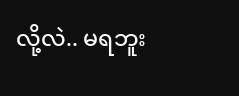လို့လဲ.. မရဘူး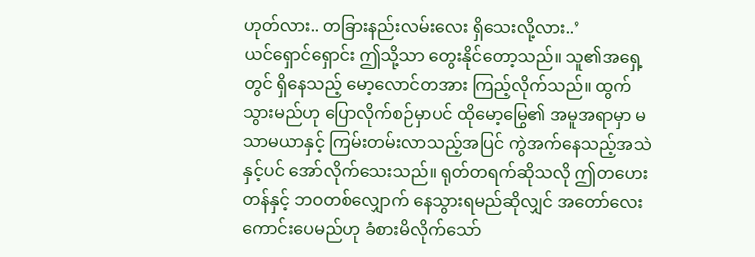ဟုတ်လား.. တခြားနည်းလမ်းလေး ရှိသေးလို့လား..’
ယင်ရှောင်ရှောင်း ဤသို့သာ တွေးနိုင်တော့သည်။ သူ၏အရှေ့တွင် ရှိနေသည့် မော့လောင်တအား ကြည့်လိုက်သည်။ ထွက်သွားမည်ဟု ပြောလိုက်စဉ်မှာပင် ထိုမော့မြွေ၏ အမူအရာမှာ မသာမယာနှင့် ကြမ်းတမ်းလာသည့်အပြင် ကွဲအက်နေသည့်အသဲနှင့်ပင် အော်လိုက်သေးသည်။ ရုတ်တရက်ဆိုသလို ဤတဟေးတန်နှင့် ဘဝတစ်လျှောက် နေသွားရမည်ဆိုလျှင် အတော်လေး ကောင်းပေမည်ဟု ခံစားမိလိုက်သော်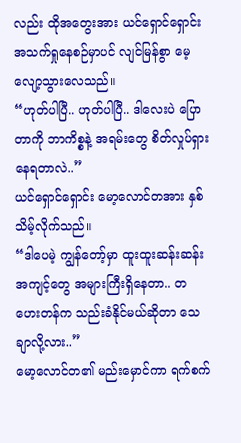လည်း ထိုအတွေးအား ယင်ရှောင်ရှောင်း အသက်ရှုနေစဉ်မှာပင် လျင်မြန်စွာ မေ့လျော့သွားလေသည်။
“ဟုတ်ပါပြီ.. ဟုတ်ပါပြီ.. ဒါလေးပဲ ပြောတာကို ဘာကိစ္စနဲ့ အရမ်းတွေ စိတ်လှုပ်ရှားနေရတာလဲ..”
ယင်ရှောင်ရှောင်း မော့လောင်တအား နှစ်သိမ့်လိုက်သည်။
“ဒါပေမဲ့ ကျွန်တော့်မှာ ထူးထူးဆန်းဆန်းအကျင့်တွေ အများကြီးရှိနေတာ.. တဟေးတန်က သည်းခံနိုင်မယ်ဆိုတာ သေချာလို့လား..”
မော့လောင်တ၏ မည်းမှောင်ကာ ရက်စက်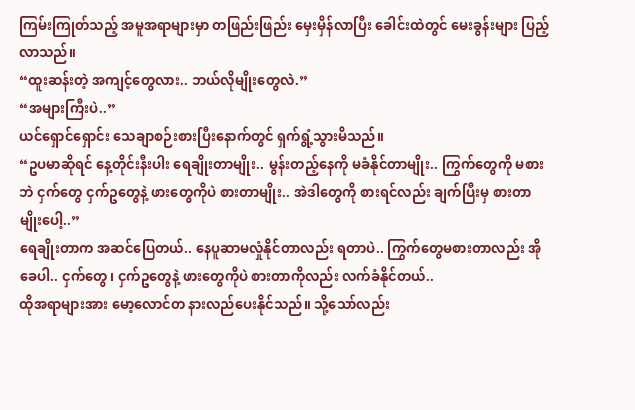ကြမ်းကြုတ်သည့် အမူအရာများမှာ တဖြည်းဖြည်း မှေးမှိန်လာပြီး ခေါင်းထဲတွင် မေးခွန်းများ ပြည့်လာသည်။
“ထူးဆန်းတဲ့ အကျင့်တွေလား.. ဘယ်လိုမျိုးတွေလဲ.”
“အများကြီးပဲ..”
ယင်ရှောင်ရှောင်း သေချာစဉ်းစားပြီးနောက်တွင် ရှက်ရွံ့သွားမိသည်။
“ဥပမာဆိုရင် နေ့တိုင်းနီးပါး ရေချိုးတာမျိုး.. မွန်းတည့်နေကို မခံနိုင်တာမျိုး.. ကြွက်တွေကို မစားဘဲ ငှက်တွေ ငှက်ဥတွေနဲ့ ဖားတွေကိုပဲ စားတာမျိုး.. အဲဒါတွေကို စားရင်လည်း ချက်ပြီးမှ စားတာမျိုးပေါ့..”
ရေချိုးတာက အဆင်ပြေတယ်.. နေပူဆာမလှုံနိုင်တာလည်း ရတာပဲ.. ကြွက်တွေမစားတာလည်း အိုခေပါ.. ငှက်တွေ၊ ငှက်ဥတွေနဲ့ ဖားတွေကိုပဲ စားတာကိုလည်း လက်ခံနိုင်တယ်..
ထိုအရာများအား မော့လောင်တ နားလည်ပေးနိုင်သည်။ သို့သော်လည်း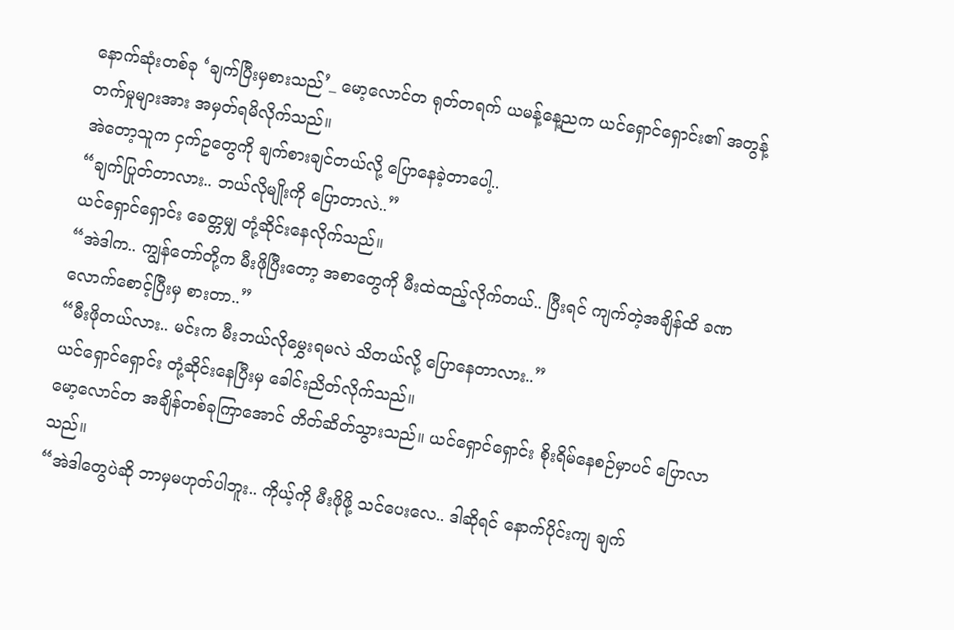နောက်ဆုံးတစ်ခု ‘ချက်ပြီးမှစားသည်’_ မော့လောင်တ ရုတ်တရက် ယမန့်နေ့ညက ယင်ရှောင်ရှောင်း၏ အတွန့်တက်မှုများအား အမှတ်ရမိလိုက်သည်။
အဲတော့သူက ငှက်ဥတွေကို ချက်စားချင်တယ်လို့ ပြောနေခဲ့တာပေါ့..
“ချက်ပြုတ်တာလား.. ဘယ်လိုမျိုးကို ပြောတာလဲ..”
ယင်ရှောင်ရှောင်း ခေတ္တမျှ တုံ့ဆိုင်းနေလိုက်သည်။
“အဲဒါက.. ကျွန်တော်တို့က မီးဖိုပြီးတော့ အစာတွေကို မီးထဲထည့်လိုက်တယ်.. ပြီးရင် ကျက်တဲ့အချိန်ထိ ခဏလောက်စောင့်ပြီးမှ စားတာ..”
“မီးဖိုတယ်လား.. မင်းက မီးဘယ်လိုမွှေးရမလဲ သိတယ်လို့ ပြောနေတာလား..”
ယင်ရှောင်ရှောင်း တုံ့ဆိုင်းနေပြီးမှ ခေါင်းညိတ်လိုက်သည်။
မော့လောင်တ အချိန်တစ်ခုကြာအောင် တိတ်ဆိတ်သွားသည်။ ယင်ရှောင်ရှောင်း စိုးရိမ်နေစဉ်မှာပင် ပြောလာသည်။
“အဲဒါတွေပဲဆို ဘာမှမဟုတ်ပါဘူး.. ကိုယ့်ကို မီးဖိုဖို့ သင်ပေးလေ.. ဒါဆိုရင် နောက်ပိုင်းကျ ချက်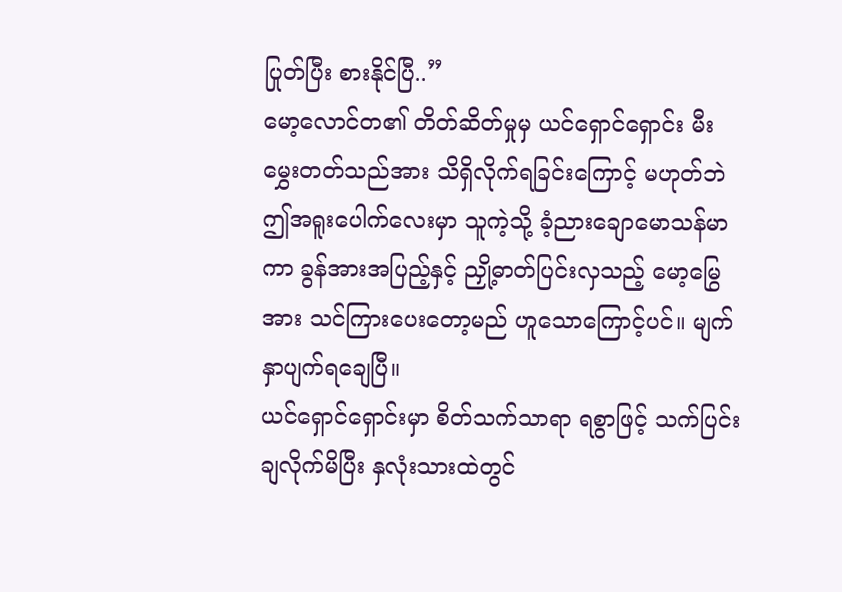ပြုတ်ပြီး စားနိုင်ပြီ..”
မော့လောင်တ၏ တိတ်ဆိတ်မှုမှ ယင်ရှောင်ရှောင်း မီးမွှေးတတ်သည်အား သိရှိလိုက်ရခြင်းကြောင့် မဟုတ်ဘဲ ဤအရူးပေါက်လေးမှာ သူကဲ့သို့ ခံ့ညားချောမောသန်မာကာ ခွန်အားအပြည့်နှင့် ညှို့ဓာတ်ပြင်းလှသည့် မော့မြွေအား သင်ကြားပေးတော့မည် ဟူသောကြောင့်ပင်။ မျက်နှာပျက်ရချေပြီ။
ယင်ရှောင်ရှောင်းမှာ စိတ်သက်သာရာ ရစွာဖြင့် သက်ပြင်းချလိုက်မိပြီး နှလုံးသားထဲတွင်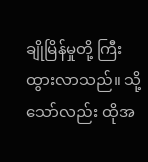ချိုမြိန်မှုတို့ ကြီးထွားလာသည်။ သို့သော်လည်း ထိုအ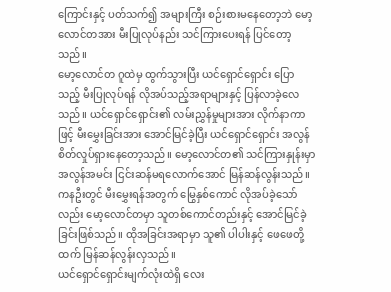ကြောင်းနှင့် ပတ်သက်၍ အများကြီး စဉ်းစားမနေတော့ဘဲ မော့လောင်တအား မီးပြုလုပ်နည်း သင်ကြားပေးရန် ပြင်တော့သည်။
မော့လောင်တ ဂူထဲမှ ထွက်သွားပြီး ယင်ရှောင်ရှောင်း ပြောသည့် မီးပြုလုပ်ရန် လိုအပ်သည့်အရာများနှင့် ပြန်လာခဲ့လေသည်။ ယင်ရှောင်ရှောင်း၏ လမ်းညွှန်မှုများအား လိုက်နာကာဖြင့် မီးမွှေးခြင်းအား အောင်မြင်ခဲ့ပြီး ယင်ရှောင်ရှောင်း အလွန်စိတ်လှုပ်ရှားနေတော့သည်။ မော့လောင်တ၏ သင်ကြားနှုန်းမှာ အလွန်အမင်း ငြင်းဆန်မရလောက်အောင် မြန်ဆန်လွန်းသည်။ ကနဦးတွင် မီးမွှေးရန်အတွက် မြွေနှစ်ကောင် လိုအပ်ခဲ့သော်လည်း မော့လောင်တမှာ သူတစ်ကောင်တည်းနှင့် အောင်မြင်ခဲ့ခြင်းဖြစ်သည်။ ထိုအခြင်းအရာမှာ သူ၏ ပါပါးနှင့် ဖေဖေတို့ထက် မြန်ဆန်လွန်းလှသည်။
ယင်ရှောင်ရှောင်းမျက်လုံးထဲရှိ လေး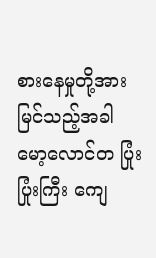စားနေမှုတို့အား မြင်သည့်အခါ မော့လောင်တ ပြုံးပြုံးကြီး ကျေ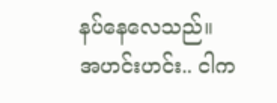နပ်နေလေသည်။
အဟင်းဟင်း.. ငါက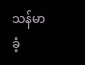သန်မာ ခံ့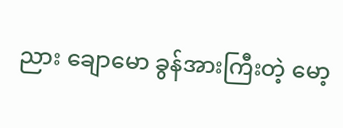ညား ချောမော ခွန်အားကြီးတဲ့ မော့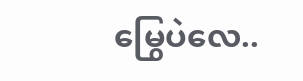မြွေပဲလေ..